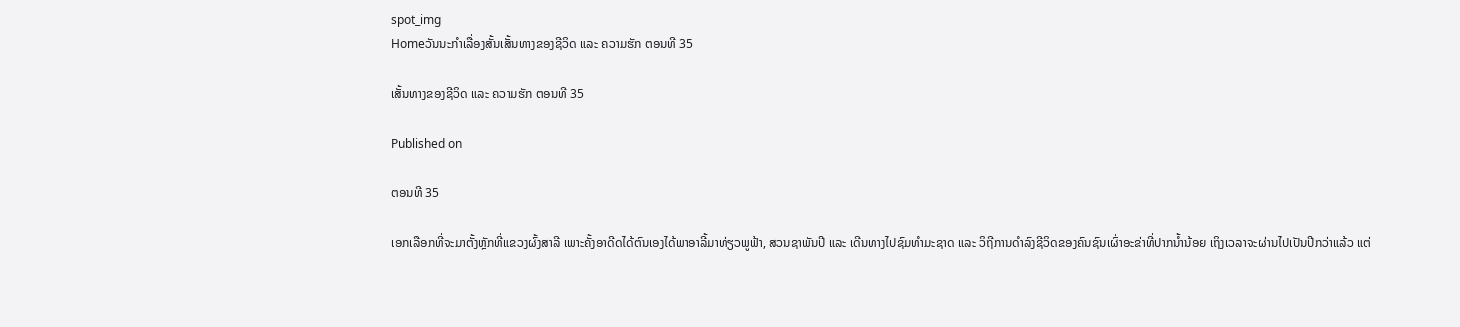spot_img
Homeວັນນະກຳເລື່ອງສັ້ນເສັ້ນທາງຂອງຊີວິດ ແລະ ຄວາມຮັກ ຕອນທີ 35

ເສັ້ນທາງຂອງຊີວິດ ແລະ ຄວາມຮັກ ຕອນທີ 35

Published on

ຕອນທີ 35

ເອກເລືອກທີ່ຈະມາຕັ້ງຫຼັກທີ່ແຂວງຜົ້ງສາລີ ເພາະຄັ້ງອາດີດໄດ້ຕົນເອງໄດ້ພາອາລີ້ມາທ່ຽວພູຟ້າ, ສວນຊາພັນປີ ແລະ ເດີນທາງໄປຊົມທຳມະຊາດ ແລະ ວິຖີການດຳລົງຊີວິດຂອງຄົນຊົນເຜົ່າອະຂ່າທີ່ປາກນ້ຳນ້ອຍ ເຖິງເວລາຈະຜ່ານໄປເປັນປີກວ່າແລ້ວ ແຕ່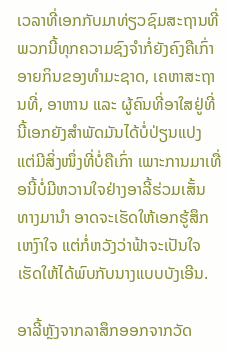ເວລາທີ່ເອກກັບມາທ່ຽວຊົມສະຖານທີ່ພວກນີ້ທຸກຄວາມຊົງຈຳກໍ່ຍັງຄົງຄືເກົ່າອາຍກິນຂອງທຳມະຊາດ, ເຄຫາສະຖານທີ່, ອາຫານ ແລະ ຜູ້ຄົນທີ່ອາໃສຢູ່ທີ່ນີ້ເອກຍັງສຳພັດມັນໄດ້ບໍ່ປ່ຽນແປງ ແຕ່ມີສິ່ງໜຶ່ງທີ່ບໍ່ຄືເກົ່າ ເພາະການມາເທື່ອນີ້ບໍ່ມີຫວານໃຈຢ່າງອາລີ້ຮ່ວມເສັ້ນທາງມານຳ ອາດຈະເຮັດໃຫ້ເອກຮູ້ສຶກເຫງົາໃຈ ແຕ່ກໍ່ຫວັງວ່າຟ້າຈະເປັນໃຈເຮັດໃຫ້ໄດ້ພົບກັບນາງແບບບັງເອີນ.

ອາລີ້ຫຼັງຈາກລາສຶກອອກຈາກວັດ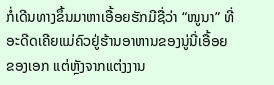ກໍ່ເດີນທາງຂຶ້ນມາຫາເອື້ອຍຮັກມີຊື່ວ່າ “ໜູນາ” ທີ່ອະດີດເຄີຍແມ່ຄົວຢູ່ຮ້ານອາຫານຂອງນູ່ນີ່ເອື້ອຍຂອງເອກ ແຕ່ຫຼັງຈາກແຕ່ງງານ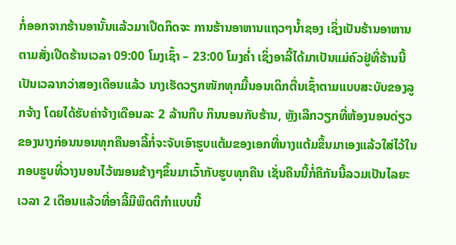ກໍ່ອອກຈາກຮ້ານອານັ້ນແລ້ວມາເປີດກິດຈະ ການຮ້ານອາຫານແຖວໆນ້ຳຊອງ ເຊິ່ງເປັນຮ້ານອາຫານຕາມສັ່ງເປີດຮ້ານເວລາ 09:00 ໂມງເຊົ້າ – 23:00 ໂມງຄ່ຳ ເຊິ່ງອາລີ້ໄດ້ມາເປັນແມ່ຄົວຢູ່ທີ່ຮ້ານນີ້ເປັນເວລາກວ່າສອງເດືອນແລ້ວ ນາງເຮັດວຽກໜັກທຸກມື້ນອນເດິກຕື່ນເຊົ້າຕາມແບບສະບັບຂອງລູກຈ້າງ ໂດຍໄດ້ຮັບຄ່າຈ້າງເດືອນລະ 2 ລ້ານກີບ ກິນນອນກັບຮ້ານ, ຫຼັງເລີກວຽກທີ່ຫ້ອງນອນດ່ຽວຂອງນາງກ່ອນນອນທຸກຄືນອາລີ້ກໍ່ຈະຈັບເອົາຮູບແຕ້ມຂອງເອກທີ່ນາງແຕ້ມຂຶ້ນມາເອງແລ້ວໃສ່ໄວ້ໃນກອບຮູບທີ່ວາງນອນໄວ້ໝອນຂ້າງໆຂຶ້ນມາເວົ້າກັບຮູບທຸກຄືນ ເຊັ່ນຄືນນີ້ກໍ່ຄືກັນນີ້ລວມເປັນໄລຍະເວລາ 2 ເດືອນແລ້ວທີ່ອາລີ້ມີພຶດຕິກຳແບບນີ້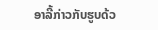ອາລີ້ກ່າວກັບຮູບດ້ວ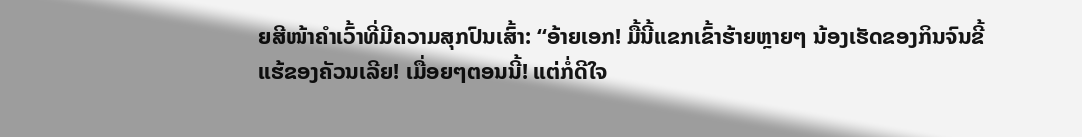ຍສີໜ້າຄຳເວົ້າທີ່ມີຄວາມສຸກປົນເສົ້າ: “ອ້າຍເອກ! ມື້ນີ້ແຂກເຂົ້າຮ້າຍຫຼາຍໆ ນ້ອງເຮັດຂອງກິນຈົນຂີ້ແຮ້ຂອງຄັວນເລີຍ! ເມື່ອຍໆຕອນນີ້! ແຕ່ກໍ່ດີໃຈ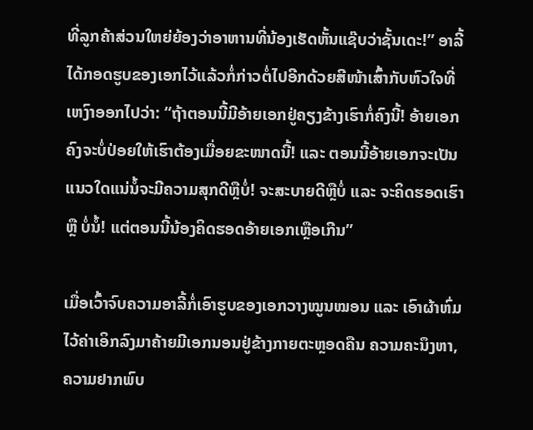ທີ່ລູກຄ້າສ່ວນໃຫຍ່ຍ້ອງວ່າອາຫານທີ່ນ້ອງເຮັດຫັ້ນແຊ໊ບວ່າຊັ້ນເດະ!” ອາລີ້ໄດ້ກອດຮູບຂອງເອກໄວ້ແລ້ວກໍ່ກ່າວຕໍ່ໄປອີກດ້ວຍສີໜ້າເສົ້າກັບຫົວໃຈທີ່ເຫງົາອອກໄປວ່າ: “ຖ້າຕອນນີ້ມີອ້າຍເອກຢູ່ຄຽງຂ້າງເຮົາກໍ່ຄົງນີ້! ອ້າຍເອກຄົງຈະບໍ່ປ່ອຍໃຫ້ເຮົາຕ້ອງເມື່ອຍຂະໜາດນີ້! ແລະ ຕອນນີ້ອ້າຍເອກຈະເປັນແນວໃດແນ່ນໍ້ຈະມີຄວາມສຸກດີຫຼືບໍ່! ຈະສະບາຍດີຫຼືບໍ່ ແລະ ຈະຄິດຮອດເຮົາ ຫຼື ບໍ່ນໍ້! ແຕ່ຕອນນີ້ນ້ອງຄິດຮອດອ້າຍເອກເຫຼືອເກີນ”

ເມື່ອເວົ້າຈົບຄວາມອາລີ້ກໍ່ເອົາຮູບຂອງເອກວາງໝູນໝອນ ແລະ ເອົາຜ້າຫົ່ມໄວ້ຄ່າເອິກລົງມາຄ້າຍມີເອກນອນຢູ່ຂ້າງກາຍຕະຫຼອດຄືນ ຄວາມຄະນຶງຫາ, ຄວາມຢາກພົບ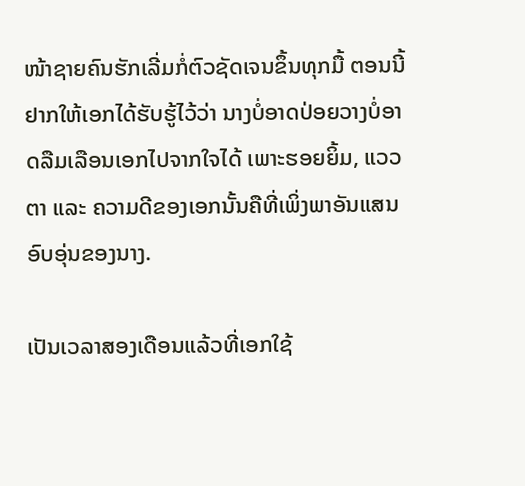ໜ້າຊາຍຄົນຮັກເລີ່ມກໍ່ຕົວຊັດເຈນຂຶ້ນທຸກມື້ ຕອນນີ້ຢາກໃຫ້ເອກໄດ້ຮັບຮູ້ໄວ້ວ່າ ນາງບໍ່ອາດປ່ອຍວາງບໍ່ອາດລືມເລືອນເອກໄປຈາກໃຈໄດ້ ເພາະຮອຍຍິ້ມ, ແວວຕາ ແລະ ຄວາມດີຂອງເອກນັ້ນຄືທີ່ເພິ່ງພາອັນແສນອົບອຸ່ນຂອງນາງ.

ເປັນເວລາສອງເດືອນແລ້ວທີ່ເອກໃຊ້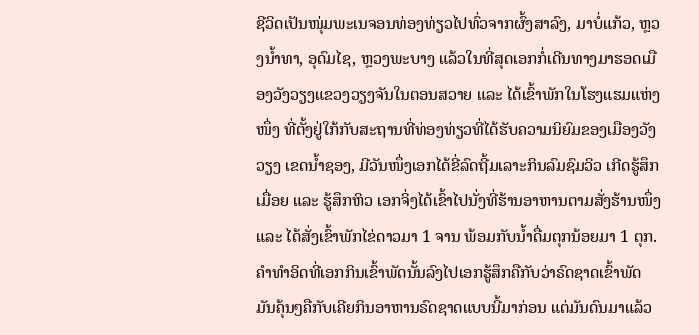ຊີວິດເປັນໜຸ່ມພະເນຈອນທ່ອງທ່ຽວໄປທົ່ວຈາກຜົ້ງສາລົງ, ມາບໍ່ແກ້ວ, ຫຼວງນ້ຳທາ, ອຸດົມໄຊ, ຫຼວງພະບາງ ແລ້ວໃນທີ່ສຸດເອກກໍ່ເດີນທາງມາຮອດເມືອງວັງວຽງແຂວງວຽງຈັນໃນຕອນສວາຍ ແລະ ໄດ້ເຂົ້າພັກໃນໂຮງແຮມແຫ່ງໜຶ່ງ ທີ່ຕັ້ງຢູ່ໃກ້ກັບສະຖານທີ່ທ່ອງທ່ຽວທີ່ໄດ້ຮັບຄວາມນິຍົມຂອງເມືອງວັງວຽງ ເຂດນ້ຳຊອງ, ມີວັນໜຶ່ງເອກໄດ້ຂີ່ລົດຖີ້ມເລາະກິນລົມຊົມວິວ ເກີດຮູ້ສຶກເມື່ອຍ ແລະ ຮູ້ສຶກຫິວ ເອກຈິ່ງໄດ້ເຂົ້າໄປນັ່ງທີ່ຮ້ານອາຫານຕາມສັ່ງຮ້ານໜຶ່ງ ແລະ ໄດ້ສັ່ງເຂົ້າພັກໄຂ່ດາວມາ 1 ຈານ ພ້ອມກັບນ້ຳດື່ມຕຸກນ້ອຍມາ 1 ຕຸກ. ຄຳທຳອິດທີ່ເອກກິນເຂົ້າພັດນັ້ນລົງໄປເອກຮູ້ສຶກຄືກັບວ່າຣົດຊາດເຂົ້າພັດມັນຄຸ້ນໆຄືກັບເຄີຍກິນອາຫານຣົດຊາດແບບນີ້ມາກ່ອນ ແຕ່ມັນດົນມາແລ້ວ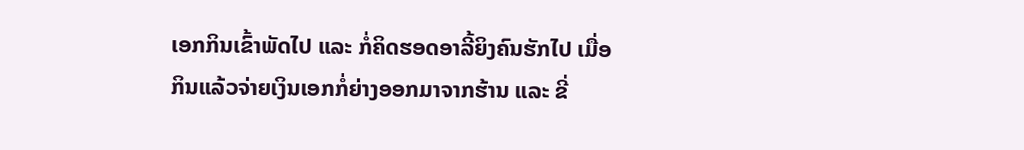ເອກກິນເຂົ້າພັດໄປ ແລະ ກໍ່ຄິດຮອດອາລີ້ຍິງຄົນຮັກໄປ ເມື່ອກິນແລ້ວຈ່າຍເງິນເອກກໍ່ຍ່າງອອກມາຈາກຮ້ານ ແລະ ຂີ່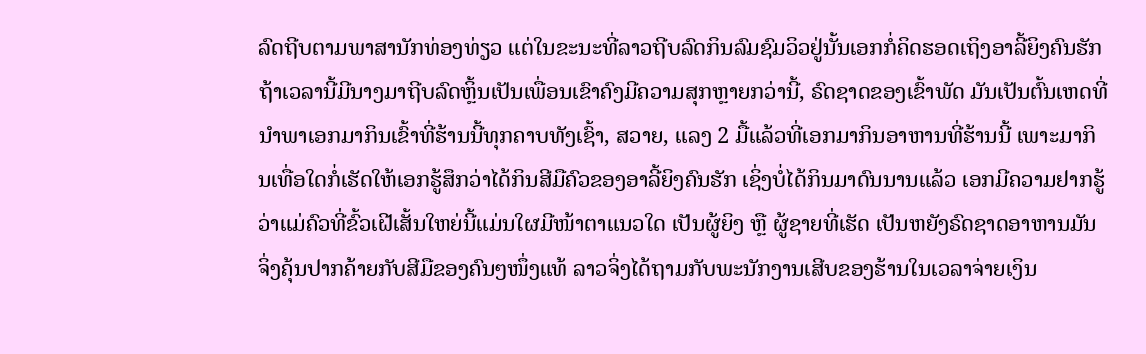ລົດຖີບຕາມພາສານັກທ່ອງທ່ຽວ ແຕ່ໃນຂະນະທີ່ລາວຖີບລົດກິນລົມຊົມວິວຢູ່ນັ້ນເອກກໍ່ຄິດຮອດເຖິງອາລີ້ຍິງຄົນຮັກຖ້າເວລານີ້ມີນາງມາຖີບລົດຫຼິ້ນເປັນເພື່ອນເຂົາຄົງມີຄວາມສຸກຫຼາຍກວ່ານີ້, ຣົດຊາດຂອງເຂົ້າພັດ ມັນເປັນຕົ້ນເຫດທີ່ນຳພາເອກມາກິນເຂົ້າທີ່ຮ້ານນີ້ທຸກຄາບທັງເຊົ້າ, ສວາຍ, ແລງ 2 ມື້ແລ້ວທີ່ເອກມາກິນອາຫານທີ່ຮ້ານນີ້ ເພາະມາກິນເທື່ອໃດກໍ່ເຮັດໃຫ້ເອກຮູ້ສຶກວ່າໄດ້ກິນສີມືຄົວຂອງອາລີ້ຍິງຄົນຮັກ ເຊິ່ງບໍ່ໄດ້ກິນມາດົນນານແລ້ວ ເອກມີຄວາມຢາກຮູ້ວ່າແມ່ຄົວທີ່ຂົ້ວເຝີເສັ້ນໃຫຍ່ນີ້ແມ່ນໃຜມີໜ້າຕາແນວໃດ ເປັນຜູ້ຍິງ ຫຼື ຜູ້ຊາຍທີ່ເຮັດ ເປັນຫຍັງຣົດຊາດອາຫານມັນຈິ່ງຄຸ້ນປາກຄ້າຍກັບສີມືຂອງຄົນໆໜຶ່ງແທ້ ລາວຈິ່ງໄດ້ຖາມກັບພະນັກງານເສີບຂອງຮ້ານໃນເວລາຈ່າຍເງິນ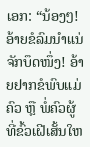ເອກ: “ນ້ອງໆ! ອ້າຍຂໍລົມນຳແນ່ຈັກບຶດໜຶ່ງ! ອ້າຍຢາກຂໍພົບແມ່ຄົວ ຫຼື ພໍ່ຄົວຜູ້ທີ່ຂົ້ວເຝີເສັ້ນໃຫ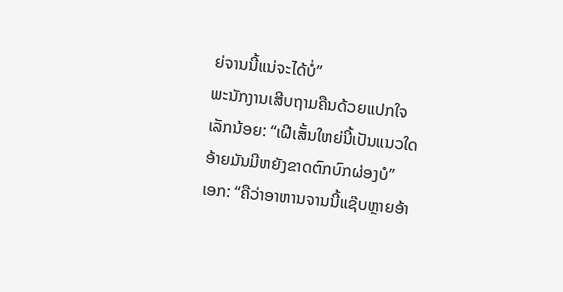ຍ່ຈານນີ້ແນ່ຈະໄດ້ບໍ່”
ພະນັກງານເສີບຖາມຄືນດ້ວຍແປກໃຈເລັກນ້ອຍ: “ເຝີເສັ້ນໃຫຍ່ນີ້ເປັນແນວໃດອ້າຍມັນມີຫຍັງຂາດຕົກບົກຜ່ອງບໍ”
ເອກ: “ຄືວ່າອາຫານຈານນີ້ແຊ໊ບຫຼາຍອ້າ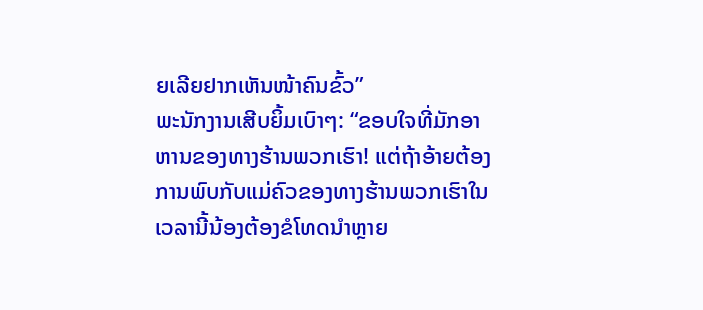ຍເລີຍຢາກເຫັນໜ້າຄົນຂົ້ວ”
ພະນັກງານເສີບຍິ້ມເບົາໆ: “ຂອບໃຈທີ່ມັກອາຫານຂອງທາງຮ້ານພວກເຮົາ! ແຕ່ຖ້າອ້າຍຕ້ອງການພົບກັບແມ່ຄົວຂອງທາງຮ້ານພວກເຮົາໃນເວລານີ້ນ້ອງຕ້ອງຂໍໂທດນຳຫຼາຍ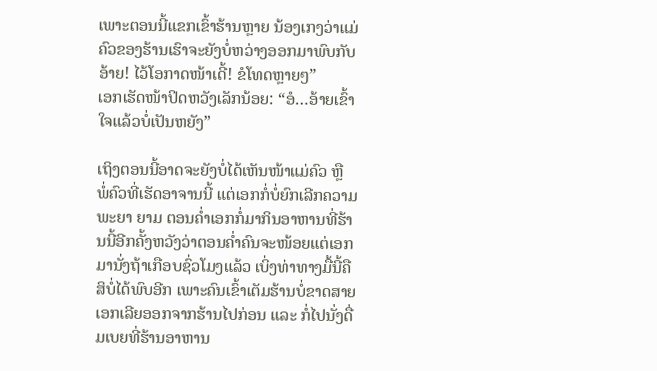ເພາະຕອນນີ້ແຂກເຂົ້າຮ້ານຫຼາຍ ນ້ອງເກງວ່າແມ່ຄົວຂອງຮ້ານເຮົາຈະຍັງບໍ່ຫວ່າງອອກມາພົບກັບອ້າຍ! ໄວ້ໂອກາດໜ້າເດີ້! ຂໍໂທດຫຼາຍໆ”
ເອກເຮັດໜ້າປິດຫວັງເລັກນ້ອຍ: “ອໍ…ອ້າຍເຂົ້າໃຈແລ້ວບໍ່ເປັນຫຍັງ”

ເຖິງຕອນນີ້ອາດຈະຍັງບໍ່ໄດ້ເຫັນໜ້າແມ່ຄົວ ຫຼື ພໍ່ຄົວທີ່ເຮັດອາຈານນີ້ ແຕ່ເອກກໍ່ບໍ່ຍົກເລີກຄວາມພະຍາ ຍາມ ຕອນຄ່ຳເອກກໍ່ມາກິນອາຫານທີ່ຮ້ານນີ້ອີກຄັ້ງຫວັງວ່າຕອນຄ່ຳຄົນຈະໜ້ອຍແຕ່ເອກມານັ່ງຖ້າເກືອບຊົ່ວໂມງແລ້ວ ເບິ່ງທ່າທາງມື້ນີ້ຄືສິບໍ່ໄດ້ພົບອີກ ເພາະຄົນເຂົ້າເຕັມຮ້ານບໍ່ຂາດສາຍ ເອກເລີຍອອກຈາກຮ້ານໄປກ່ອນ ແລະ ກໍ່ໄປນັ່ງດື່ມເບຍທີ່ຮ້ານອາຫານ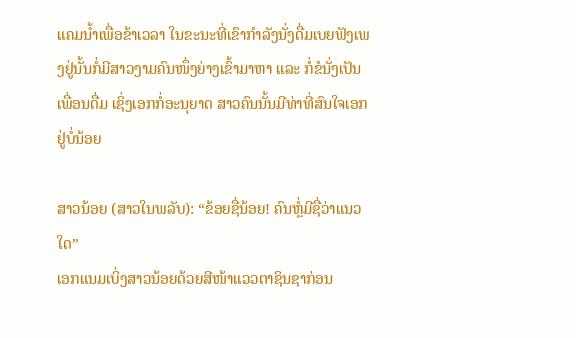ແຄມນ້ຳເພື່ອຂ້າເວລາ ໃນຂະນະທີ່ເຂົາກຳລັງນັ່ງດື່ມເບຍຟັງເພງຢູ່ນັ້ນກໍ່ມີສາວງາມຄົນໜຶ່ງຍ່າງເຂົ້າມາຫາ ແລະ ກໍ່ຂໍນັ່ງເປັນເພື່ອນດື່ມ ເຊິ່ງເອກກໍ່ອະນຸຍາດ ສາວຄົນນັ້ນມີທ່າທີ່ສົນໃຈເອກຢູ່ບໍ່ນ້ອຍ

ສາວນ້ອຍ (ສາວໃນພລັບ): “ຂ້ອຍຊື່ນ້ອຍ! ຄົນຫຼໍ່ມີຊື່ວ່າແນວໃດ”
ເອກແນມເບິ່ງສາວນ້ອຍດ້ວຍສີໜ້າແວວຕາຊິນຊາກ່ອນ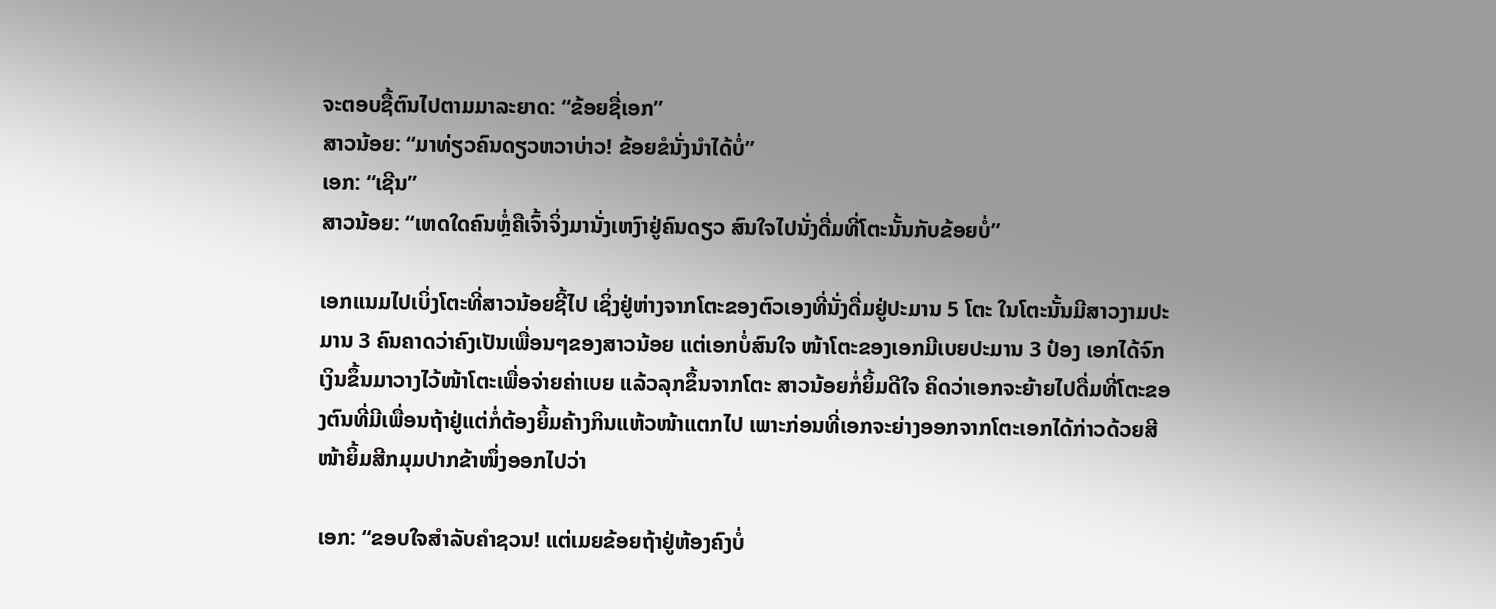ຈະຕອບຊື້ຕົນໄປຕາມມາລະຍາດ: “ຂ້ອຍຊື່ເອກ”
ສາວນ້ອຍ: “ມາທ່ຽວຄົນດຽວຫວາບ່າວ! ຂ້ອຍຂໍນັ່ງນຳໄດ້ບໍ່”
ເອກ: “ເຊີນ”
ສາວນ້ອຍ: “ເຫດໃດຄົນຫຼໍ່ຄືເຈົ້າຈິ່ງມານັ່ງເຫງົາຢູ່ຄົນດຽວ ສົນໃຈໄປນັ່ງດື່ມທີ່ໂຕະນັ້ນກັບຂ້ອຍບໍ່”

ເອກແນມໄປເບິ່ງໂຕະທີ່ສາວນ້ອຍຊີ້ໄປ ເຊິ່ງຢູ່ຫ່າງຈາກໂຕະຂອງຕົວເອງທີ່ນັ່ງດື່ມຢູ່ປະມານ 5 ໂຕະ ໃນໂຕະນັ້ນມີສາວງາມປະມານ 3 ຄົນຄາດວ່າຄົງເປັນເພື່ອນໆຂອງສາວນ້ອຍ ແຕ່ເອກບໍ່ສົນໃຈ ໜ້າໂຕະຂອງເອກມີເບຍປະມານ 3 ປ໋ອງ ເອກໄດ້ຈົກເງິນຂຶ້ນມາວາງໄວ້ໜ້າໂຕະເພື່ອຈ່າຍຄ່າເບຍ ແລ້ວລຸກຂຶ້ນຈາກໂຕະ ສາວນ້ອຍກໍ່ຍິ້ມດີໃຈ ຄິດວ່າເອກຈະຍ້າຍໄປດື່ມທີ່ໂຕະຂອງຕົນທີ່ມີເພື່ອນຖ້າຢູ່ແຕ່ກໍ່ຕ້ອງຍິ້ມຄ້າງກິນແຫ້ວໜ້າແຕກໄປ ເພາະກ່ອນທີ່ເອກຈະຍ່າງອອກຈາກໂຕະເອກໄດ້ກ່າວດ້ວຍສີໜ້າຍິ້ມສີກມຸມປາກຂ້າໜຶ່ງອອກໄປວ່າ

ເອກ: “ຂອບໃຈສຳລັບຄຳຊວນ! ແຕ່ເມຍຂ້ອຍຖ້າຢູ່ຫ້ອງຄົງບໍ່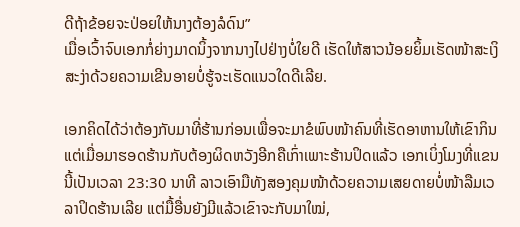ດີຖ້າຂ້ອຍຈະປ່ອຍໃຫ້ນາງຕ້ອງລໍດົນ”
ເມື່ອເວົ້າຈົບເອກກໍ່ຍ່າງມາດນິ້ງຈາກນາງໄປຢ່າງບໍ່ໃຍດີ ເຮັດໃຫ້ສາວນ້ອຍຍິ້ມເຮັດໜ້າສະເງິສະງ່າດ້ວຍຄວາມເຂີນອາຍບໍ່ຮູ້ຈະເຮັດແນວໃດດີເລີຍ.

ເອກຄິດໄດ້ວ່າຕ້ອງກັບມາທີ່ຮ້ານກ່ອນເພື່ອຈະມາຂໍພົບໜ້າຄົນທີ່ເຮັດອາຫານໃຫ້ເຂົາກິນ ແຕ່ເມື່ອມາຮອດຮ້ານກັບຕ້ອງຜິດຫວັງອີກຄືເກົ່າເພາະຮ້ານປິດແລ້ວ ເອກເບິ່ງໂມງທີ່ແຂນນີ້ເປັນເວລາ 23:30 ນາທີ ລາວເອົາມືທັງສອງຄຸມໜ້າດ້ວຍຄວາມເສຍດາຍບໍ່ໜ້າລືມເວລາປິດຮ້ານເລີຍ ແຕ່ມື້ອື່ນຍັງມີແລ້ວເຂົາຈະກັບມາໃໝ່,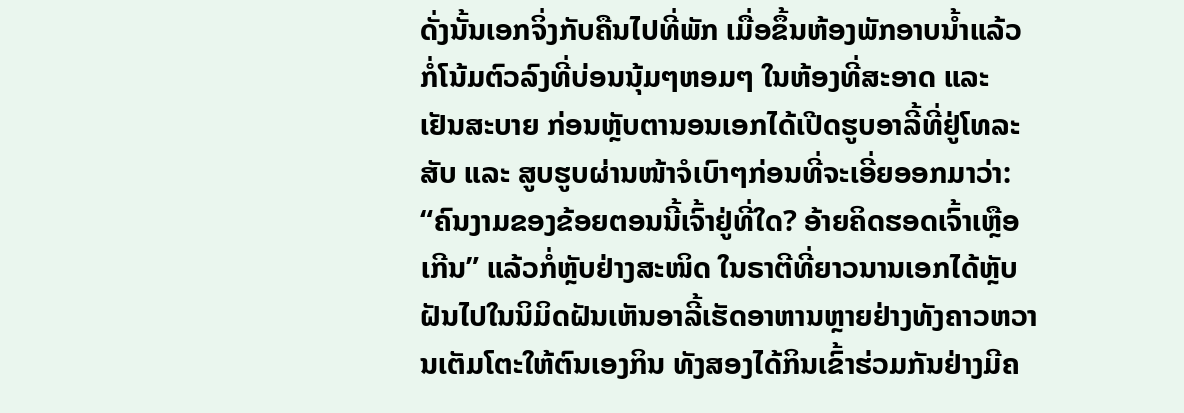ດັ່ງນັ້ນເອກຈິ່ງກັບຄືນໄປທີ່ພັກ ເມື່ອຂຶ້ນຫ້ອງພັກອາບນ້ຳແລ້ວກໍ່ໂນ້ມຕົວລົງທີ່ບ່ອນນຸ້ມໆຫອມໆ ໃນຫ້ອງທີ່ສະອາດ ແລະ ເຢັນສະບາຍ ກ່ອນຫຼັບຕານອນເອກໄດ້ເປີດຮູບອາລີ້ທີ່ຢູ່ໂທລະສັບ ແລະ ສູບຮູບຜ່ານໜ້າຈໍເບົາໆກ່ອນທີ່ຈະເອີ່ຍອອກມາວ່າ: “ຄົນງາມຂອງຂ້ອຍຕອນນີ້ເຈົ້າຢູ່ທີ່ໃດ? ອ້າຍຄິດຮອດເຈົ້າເຫຼືອເກີນ” ແລ້ວກໍ່ຫຼັບຢ່າງສະໜິດ ໃນຣາຕີທີ່ຍາວນານເອກໄດ້ຫຼັບຝັນໄປໃນນິມິດຝັນເຫັນອາລີ້ເຮັດອາຫານຫຼາຍຢ່າງທັງຄາວຫວານເຕັມໂຕະໃຫ້ຕົນເອງກິນ ທັງສອງໄດ້ກິນເຂົ້າຮ່ວມກັນຢ່າງມີຄ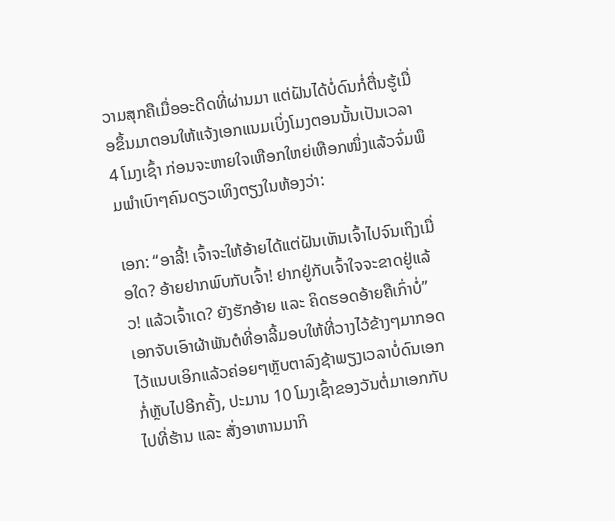ວາມສຸກຄືເມື່ອອະດີດທີ່ຜ່ານມາ ແຕ່ຝັນໄດ້ບໍ່ດົນກໍ່ຕື່ນຮູ້ເມື່ອຂຶ້ນມາຕອນໃຫ້ແຈ້ງເອກແນມເບິ່ງໂມງຕອນນັ້ນເປັນເວລາ 4 ໂມງເຊົ້າ ກ່ອນຈະຫາຍໃຈເຫືອກໃຫຍ່ເຫືອກໜຶ່ງແລ້ວຈົ່ມພຶມພຳເບົາໆຄົນດຽວເທິງຕຽງໃນຫ້ອງວ່າ:

ເອກ: “ອາລີ້! ເຈົ້າຈະໃຫ້ອ້າຍໄດ້ແຕ່ຝັນເຫັນເຈົ້າໄປຈົນເຖິງເມື່ອໃດ? ອ້າຍຢາກພົບກັບເຈົ້າ! ຢາກຢູ່ກັບເຈົ້າໃຈຈະຂາດຢູ່ແລ້ວ! ແລ້ວເຈົ້າເດ? ຍັງຮັກອ້າຍ ແລະ ຄິດຮອດອ້າຍຄືເກົ່າບໍ່”
ເອກຈັບເອົາຜ້າພັນຕໍທີ່ອາລີ້ມອບໃຫ້ທີ່ວາງໄວ້ຂ້າງໆມາກອດໄວ້ແນບເອິກແລ້ວຄ່ອຍໆຫຼັບຕາລົງຊ້າພຽງເວລາບໍ່ດົນເອກກໍ່ຫຼັບໄປອີກຄັ້ງ, ປະມານ 10 ໂມງເຊົ້າຂອງວັນຕໍ່ມາເອກກັບໄປທີ່ຮ້ານ ແລະ ສັ່ງອາຫານມາກິ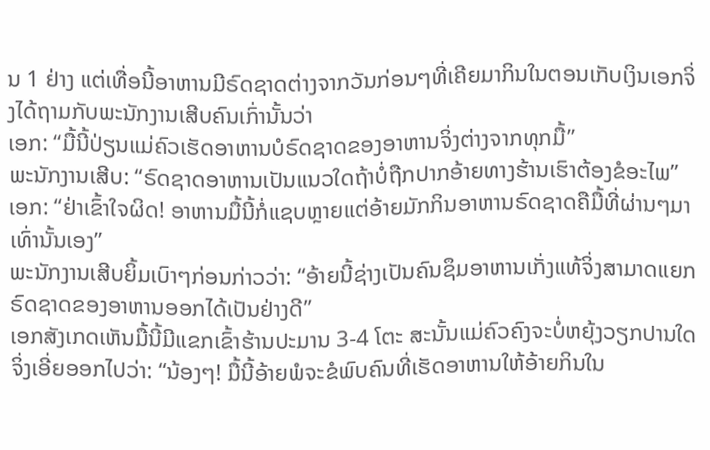ນ 1 ຢ່າງ ແຕ່ເທື່ອນີ້ອາຫານມີຣົດຊາດຕ່າງຈາກວັນກ່ອນໆທີ່ເຄີຍມາກິນໃນຕອນເກັບເງິນເອກຈິ່ງໄດ້ຖາມກັບພະນັກງານເສີບຄົນເກົ່ານັ້ນວ່າ
ເອກ: “ມື້ນີ້ປ່ຽນແມ່ຄົວເຮັດອາຫານບໍຣົດຊາດຂອງອາຫານຈິ່ງຕ່າງຈາກທຸກມື້”
ພະນັກງານເສີບ: “ຣົດຊາດອາຫານເປັນແນວໃດຖ້າບໍ່ຖືກປາກອ້າຍທາງຮ້ານເຮົາຕ້ອງຂໍອະໄພ”
ເອກ: “ຢ່າເຂົ້າໃຈຜິດ! ອາຫານມື້ນີ້ກໍ່ແຊບຫຼາຍແຕ່ອ້າຍມັກກິນອາຫານຣົດຊາດຄືມື້ທີ່ຜ່ານໆມາເທົ່ານັ້ນເອງ”
ພະນັກງານເສີບຍິ້ມເບົາໆກ່ອນກ່າວວ່າ: “ອ້າຍນີ້ຊ່າງເປັນຄົນຊຶມອາຫານເກັ່ງແທ້ຈິ່ງສາມາດແຍກຣົດຊາດຂອງອາຫານອອກໄດ້ເປັນຢ່າງດີ”
ເອກສັງເກດເຫັນມື້ນີ້ມີແຂກເຂົ້າຮ້ານປະມານ 3-4 ໂຕະ ສະນັ້ນແມ່ຄົວຄົງຈະບໍ່ຫຍຸ້ງວຽກປານໃດຈິ່ງເອີ່ຍອອກໄປວ່າ: “ນ້ອງໆ! ມື້ນີ້ອ້າຍພໍຈະຂໍພົບຄົນທີ່ເຮັດອາຫານໃຫ້ອ້າຍກິນໃນ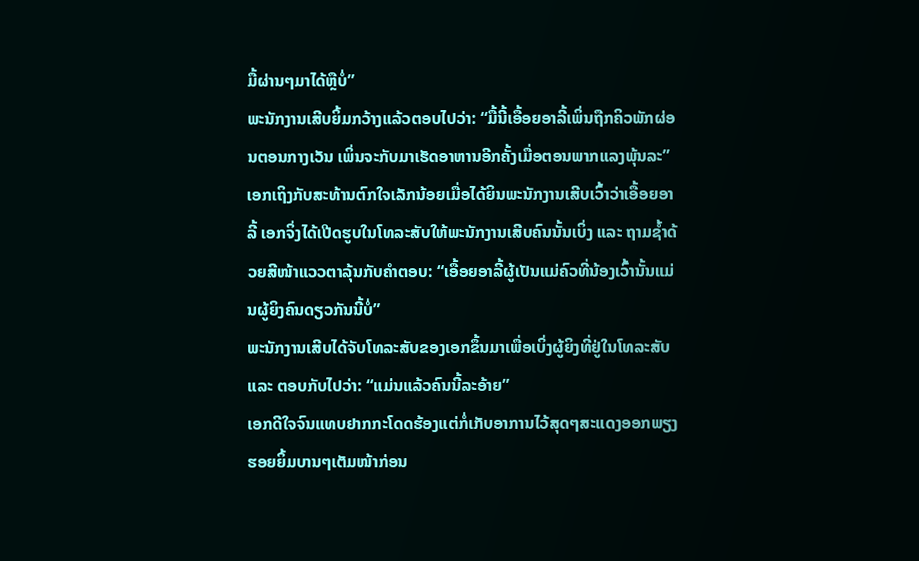ມື້ຜ່ານໆມາໄດ້ຫຼືບໍ່”
ພະນັກງານເສີບຍິ້ມກວ້າງແລ້ວຕອບໄປວ່າ: “ມື້ນີ້ເອື້ອຍອາລີ້ເພິ່ນຖືກຄິວພັກຜ່ອນຕອນກາງເວັນ ເພິ່ນຈະກັບມາເຮັດອາຫານອີກຄັ້ງເມື່ອຕອນພາກແລງພຸ້ນລະ”
ເອກເຖິງກັບສະທ້ານຕົກໃຈເລັກນ້ອຍເມື່ອໄດ້ຍິນພະນັກງານເສີບເວົ້າວ່າເອື້ອຍອາລີ້ ເອກຈິ່ງໄດ້ເປີດຮູບໃນໂທລະສັບໃຫ້ພະນັກງານເສີບຄົນນັ້ນເບິ່ງ ແລະ ຖາມຊ້ຳດ້ວຍສີໜ້າແວວຕາລຸ້ນກັບຄຳຕອບ: “ເອື້ອຍອາລີ້ຜູ້ເປັນແມ່ຄົວທີ່ນ້ອງເວົ້ານັ້ນແມ່ນຜູ້ຍິງຄົນດຽວກັນນີ້ບໍ່”
ພະນັກງານເສີບໄດ້ຈັບໂທລະສັບຂອງເອກຂຶ້ນມາເພື່ອເບິ່ງຜູ້ຍິງທີ່ຢູ່ໃນໂທລະສັບ ແລະ ຕອບກັບໄປວ່າ: “ແມ່ນແລ້ວຄົນນີ້ລະອ້າຍ”
ເອກດີໃຈຈົນແທບຢາກກະໂດດຮ້ອງແຕ່ກໍ່ເກັບອາການໄວ້ສຸດໆສະແດງອອກພຽງຮອຍຍິ້ມບານໆເຕັມໜ້າກ່ອນ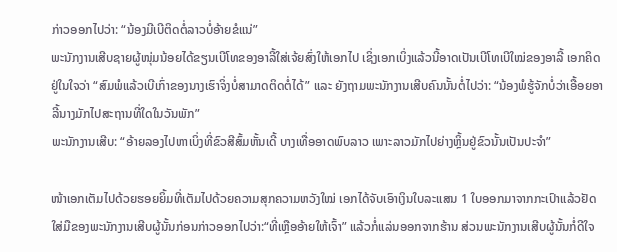ກ່າວອອກໄປວ່າ: “ນ້ອງມີເບີຕິດຕໍ່ລາວບໍ່ອ້າຍຂໍແນ່”
ພະນັກງານເສີບຊາຍຜູ້ໜຸ່ມນ້ອຍໄດ້ຂຽນເບີໂທຂອງອາລີ້ໃສ່ເຈ້ຍສົ່ງໃຫ້ເອກໄປ ເຊິ່ງເອກເບິ່ງແລ້ວນີ້ອາດເປັນເບີໂທເບີໃໝ່ຂອງອາລີ້ ເອກຄິດຢູ່ໃນໃຈວ່າ “ສົມພໍແລ້ວເບີເກົ່າຂອງນາງເຮົາຈິ່ງບໍ່ສາມາດຕິດຕໍ່ໄດ້” ແລະ ຍັງຖາມພະນັກງານເສີບຄົນນັ້ນຕໍ່ໄປວ່າ: “ນ້ອງພໍຮູ້ຈັກບໍ່ວ່າເອື້ອຍອາລີ້ນາງມັກໄປສະຖານທີ່ໃດໃນວັນພັກ”
ພະນັກງານເສີບ: “ອ້າຍລອງໄປຫາເບິ່ງທີ່ຂົວສີສົ້ມຫັ້ນເດີ້ ບາງເທື່ອອາດພົບລາວ ເພາະລາວມັກໄປຍ່າງຫຼິ້ນຢູ່ຂົວນັ້ນເປັນປະຈຳ”

ໜ້າເອກເຕັມໄປດ້ວຍຮອຍຍິ້ມທີ່ເຕັມໄປດ້ວຍຄວາມສຸກຄວາມຫວັງໃໝ່ ເອກໄດ້ຈັບເອົາເງິນໃບລະແສນ 1 ໃບອອກມາຈາກກະເປົາແລ້ວຢັດໃສ່ມືຂອງພະນັກງານເສີບຜູ້ນັ້ນກ່ອນກ່າວອອກໄປວ່າ:“ທີ່ເຫຼືອອ້າຍໃຫ້ເຈົ້າ” ແລ້ວກໍ່ແລ່ນອອກຈາກຮ້ານ ສ່ວນພະນັກງານເສີບຜູ້ນັ້ນກໍ່ດີໃຈ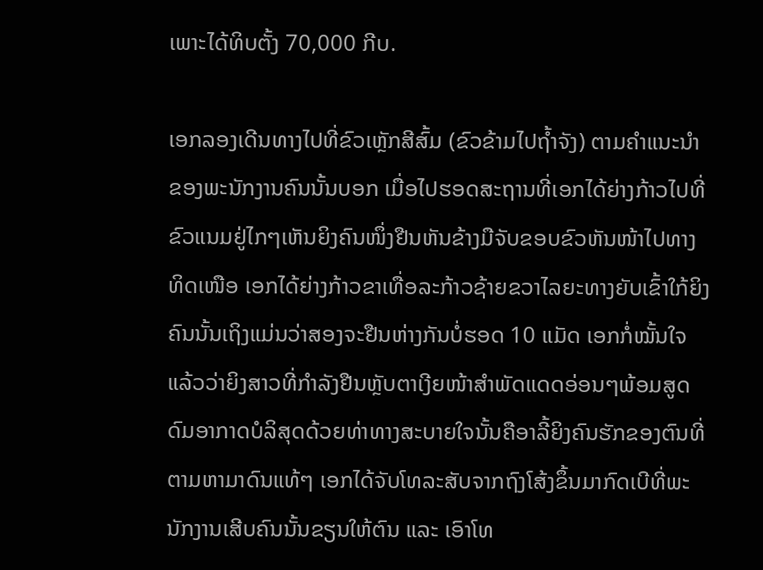ເພາະໄດ້ທິບຕັ້ງ 70,000 ກີບ.

ເອກລອງເດີນທາງໄປທີ່ຂົວເຫຼັກສີສົ້ມ (ຂົວຂ້າມໄປຖ້ຳຈັງ) ຕາມຄຳແນະນຳຂອງພະນັກງານຄົນນັ້ນບອກ ເມື່ອໄປຮອດສະຖານທີ່ເອກໄດ້ຍ່າງກ້າວໄປທີ່ຂົວແນມຢູ່ໄກໆເຫັນຍິງຄົນໜຶ່ງຢືນຫັນຂ້າງມືຈັບຂອບຂົວຫັນໜ້າໄປທາງທິດເໜືອ ເອກໄດ້ຍ່າງກ້າວຂາເທື່ອລະກ້າວຊ້າຍຂວາໄລຍະທາງຍັບເຂົ້າໃກ້ຍິງຄົນນັ້ນເຖິງແມ່ນວ່າສອງຈະຢືນຫ່າງກັນບໍ່ຮອດ 10 ແມັດ ເອກກໍ່ໝັ້ນໃຈແລ້ວວ່າຍິງສາວທີ່ກຳລັງຢືນຫຼັບຕາເງີຍໜ້າສຳພັດແດດອ່ອນໆພ້ອມສູດດົມອາກາດບໍລິສຸດດ້ວຍທ່າທາງສະບາຍໃຈນັ້ນຄືອາລີ້ຍິງຄົນຮັກຂອງຕົນທີ່ຕາມຫາມາດົນແທ້ໆ ເອກໄດ້ຈັບໂທລະສັບຈາກຖົງໂສ້ງຂຶ້ນມາກົດເບີທີ່ພະນັກງານເສີບຄົນນັ້ນຂຽນໃຫ້ຕົນ ແລະ ເອົາໂທ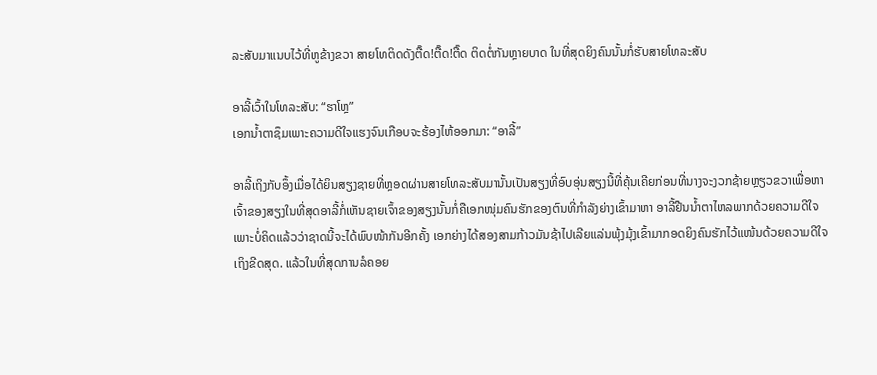ລະສັບມາແນບໄວ້ທີ່ຫູຂ້າງຂວາ ສາຍໂທຕິດດັງຕື໊ດ!ຕື໊ດ!ຕື໊ດ ຕິດຕໍ່ກັນຫຼາຍບາດ ໃນທີ່ສຸດຍິງຄົນນັ້ນກໍ່ຮັບສາຍໂທລະສັບ

ອາລີ້ເວົ້າໃນໂທລະສັບ: “ຮາໂຫຼ”
ເອກນ້ຳຕາຊຶມເພາະຄວາມດີໃຈແຮງຈົນເກືອບຈະຮ້ອງໄຫ້ອອກມາ: “ອາລີ້”

ອາລີ້ເຖິງກັບອຶ້ງເມື່ອໄດ້ຍິນສຽງຊາຍທີ່ຫຼອດຜ່ານສາຍໂທລະສັບມານັ້ນເປັນສຽງທີ່ອົບອຸ່ນສຽງນີ້ທີ່ຄຸ້ນເຄີຍກ່ອນທີ່ນາງຈະງວກຊ້າຍຫຼຽວຂວາເພື່ອຫາເຈົ້າຂອງສຽງໃນທີ່ສຸດອາລີ້ກໍ່ເຫັນຊາຍເຈົ້າຂອງສຽງນັ້ນກໍ່ຄືເອກໜຸ່ມຄົນຮັກຂອງຕົນທີ່ກຳລັງຍ່າງເຂົ້າມາຫາ ອາລີ້ຢືນນ້ຳຕາໄຫລພາກດ້ວຍຄວາມດີໃຈ ເພາະບໍ່ຄິດແລ້ວວ່າຊາດນີ້ຈະໄດ້ພົບໜ້າກັນອີກຄັ້ງ ເອກຍ່າງໄດ້ສອງສາມກ້າວມັນຊ້າໄປເລີຍແລ່ນພຸ້ງມຸ້ງເຂົ້າມາກອດຍິງຄົນຮັກໄວ້ແໜ້ນດ້ວຍຄວາມດີໃຈເຖິງຂີດສຸດ. ແລ້ວໃນທີ່ສຸດການລໍຄອຍ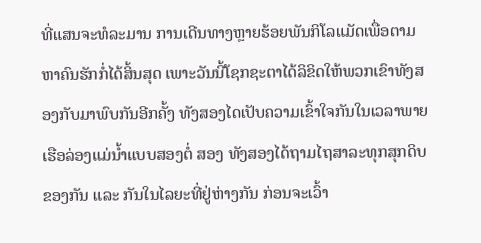ທີ່ແສນຈະທໍລະມານ ການເດີນທາງຫຼາຍຮ້ອຍພັນກິໂລແມັດເພື່ອຕາມຫາຄົນຮັກກໍ່ໄດ້ສິ້ນສຸດ ເພາະວັນນີ້ໂຊກຊະຕາໄດ້ລິຂິດໃຫ້ພວກເຂົາທັງສອງກັບມາພົບກັນອີກຄັ້ງ ທັງສອງໄດເປັບຄວາມເຂົ້າໃຈກັນໃນເວລາພາຍເຮືອລ່ອງແມ່ນ້ຳແບບສອງຕໍ່ ສອງ ທັງສອງໄດ້ຖາມໄຖສາລະທຸກສຸກດິບຂອງກັນ ແລະ ກັນໃນໄລຍະທີ່ຢູ່ຫ່າງກັນ ກ່ອນຈະເວົ້າ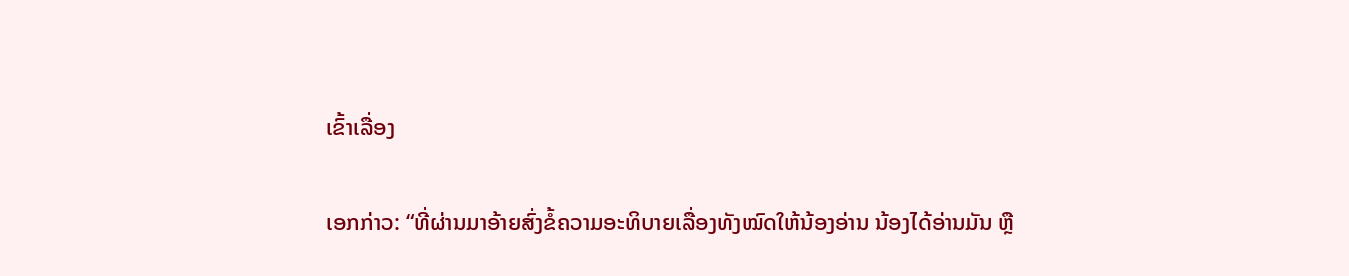ເຂົ້າເລື່ອງ

ເອກກ່າວ: “ທີ່ຜ່ານມາອ້າຍສົ່ງຂໍ້ຄວາມອະທິບາຍເລື່ອງທັງໝົດໃຫ້ນ້ອງອ່ານ ນ້ອງໄດ້ອ່ານມັນ ຫຼື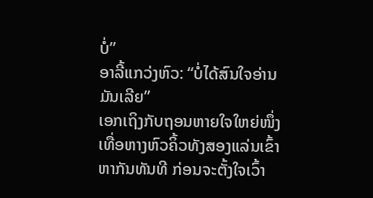ບໍ່”
ອາລີ້ແກວ່ງຫົວ: “ບໍ່ໄດ້ສົນໃຈອ່ານມັນເລີຍ”
ເອກເຖິງກັບຖອນຫາຍໃຈໃຫຍ່ໜຶ່ງເທື່ອຫາງຫົວຄິ້ວທັງສອງແລ່ນເຂົ້າຫາກັນທັນທີ ກ່ອນຈະຕັ້ງໃຈເວົ້າ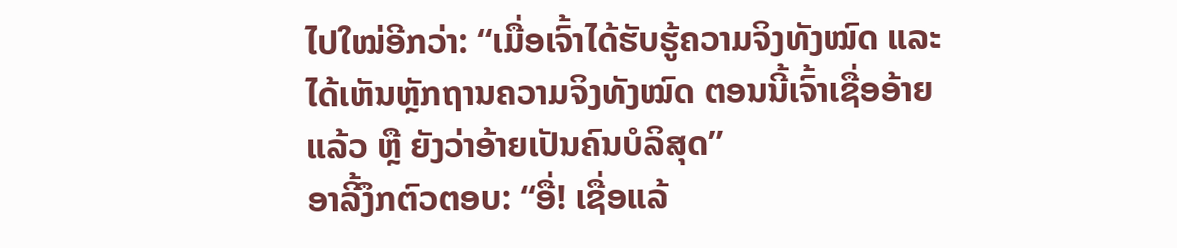ໄປໃໝ່ອີກວ່າ: “ເມື່ອເຈົ້າໄດ້ຮັບຮູ້ຄວາມຈິງທັງໝົດ ແລະ ໄດ້ເຫັນຫຼັກຖານຄວາມຈິງທັງໝົດ ຕອນນີ້ເຈົ້າເຊື່ອອ້າຍແລ້ວ ຫຼື ຍັງວ່າອ້າຍເປັນຄົນບໍລິສຸດ”
ອາລີ້ງຶກຕົວຕອບ: “ອື່! ເຊື່ອແລ້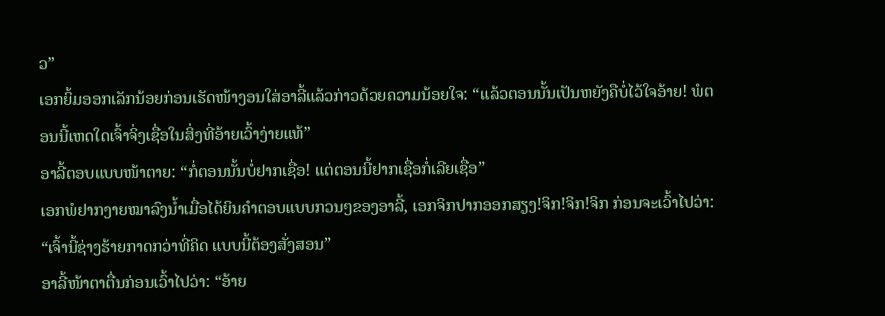ວ”
ເອກຍິ້ມອອກເລັກນ້ອຍກ່ອນເຮັດໜ້າງອນໃສ່ອາລີ້ແລ້ວກ່າວດ້ວຍຄວາມນ້ອຍໃຈ: “ແລ້ວຕອນນັ້ນເປັນຫຍັງຄືບໍ່ໄວ້ໃຈອ້າຍ! ພໍຕອນນີ້ເຫດໃດເຈົ້າຈິ່ງເຊື່ອໃນສິ່ງທີ່ອ້າຍເວົ້າງ່າຍແທ້”
ອາລີ້ຕອບແບບໜ້າຕາຍ: “ກໍ່ຕອນນັ້ນບໍ່ຢາກເຊື່ອ! ແຕ່ຕອນນີ້ຢາກເຊື່ອກໍ່ເລີຍເຊື່ອ”
ເອກພໍຢາກງາຍໝາລົງນ້ຳເມື່ອໄດ້ຍິນຄຳຕອບແບບກວນໆຂອງອາລີ້, ເອກຈິກປາກອອກສຽງ!ຈິກ!ຈິກ!ຈິກ ກ່ອນຈະເວົ້າໄປວ່າ: “ເຈົ້ານີ້ຊ່າງຮ້າຍກາດກວ່າທີ່ຄິດ ແບບນີ້ຕ້ອງສັ່ງສອນ”
ອາລີ້ໜ້າຕາຕື່ນກ່ອນເວົ້າໄປວ່າ: “ອ້າຍ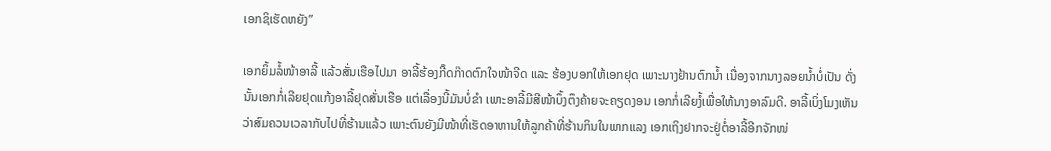ເອກຊິເຮັດຫຍັງ”

ເອກຍິ້ມລໍ້ໜ້າອາລີ້ ແລ້ວສັ່ນເຮືອໄປມາ ອາລີ້ຮ້ອງກີ໊ດກ໊າດຕົກໃຈໜ້າຈີດ ແລະ ຮ້ອງບອກໃຫ້ເອກຢຸດ ເພາະນາງຢ້ານຕົກນ້ຳ ເນື່ອງຈາກນາງລອຍນ້ຳບໍ່ເປັນ ດັ່ງນັ້ນເອກກໍ່ເລີຍຢຸດແກ້ງອາລີ້ຢຸດສັ່ນເຮືອ ແຕ່ເລື່ອງນີ້ມັນບໍ່ຂຳ ເພາະອາລີ້ມີສີໜ້າບຶ້ງຕຶງຄ້າຍຈະຄຽດງອນ ເອກກໍ່ເລີຍງໍ້ເພື່ອໃຫ້ນາງອາລົມດີ. ອາລີ້ເບິ່ງໂມງເຫັນວ່າສົມຄວນເວລາກັບໄປທີ່ຮ້ານແລ້ວ ເພາະຕົນຍັງມີໜ້າທີ່ເຮັດອາຫານໃຫ້ລູກຄ້າທີ່ຮ້ານກິນໃນພາກແລງ ເອກເຖິງຢາກຈະຢູ່ຕໍ່ອາລີ້ອີກຈັກໜ່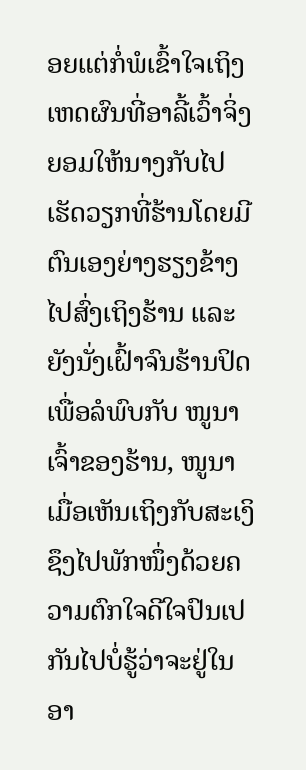ອຍແຕ່ກໍ່ພໍເຂົ້າໃຈເຖິງເຫດຜົນທີ່ອາລີ້ເວົ້າຈິ່ງຍອມໃຫ້ນາງກັບໄປເຮັດວຽກທີ່ຮ້ານໂດຍມີຕົນເອງຍ່າງຮຽງຂ້າງໄປສົ່ງເຖິງຮ້ານ ແລະ ຍັງນັ່ງເຝົ້າຈົນຮ້ານປິດ ເພື່ອລໍພົບກັບ ໜູນາ ເຈົ້າຂອງຮ້ານ, ໜູນາເມື່ອເຫັນເຖິງກັບສະເງິຊຶງໄປພັກໜຶ່ງດ້ວຍຄວາມຕົກໃຈດີໃຈປົນເປກັນໄປບໍ່ຮູ້ວ່າຈະຢູ່ໃນອາ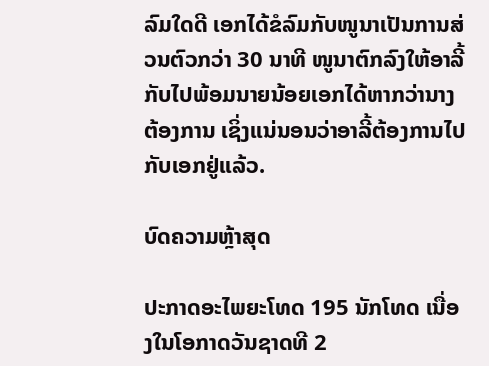ລົມໃດດີ ເອກໄດ້ຂໍລົມກັບໜູນາເປັນການສ່ວນຕົວກວ່າ 30 ນາທີ ໜູນາຕົກລົງໃຫ້ອາລີ້ກັບໄປພ້ອມນາຍນ້ອຍເອກໄດ້ຫາກວ່ານາງຕ້ອງການ ເຊິ່ງແນ່ນອນວ່າອາລີ້ຕ້ອງການໄປກັບເອກຢູ່ແລ້ວ.

ບົດຄວາມຫຼ້າສຸດ

ປະກາດອະໄພຍະໂທດ 195 ນັກໂທດ ເນື່ອງໃນໂອກາດວັນຊາດທີ 2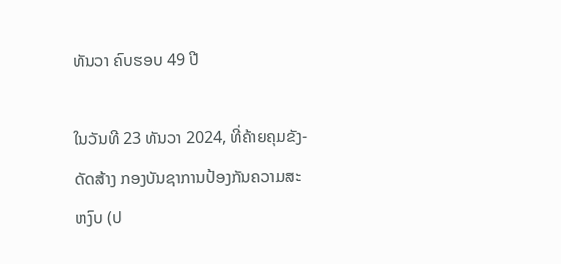ທັນວາ ຄົບຮອບ 49 ປີ

ໃນວັນທີ 23 ທັນວາ 2024, ທີ່ຄ້າຍຄຸມຂັງ-ດັດສ້າງ ກອງບັນຊາການປ້ອງກັນຄວາມສະຫງົບ (ປ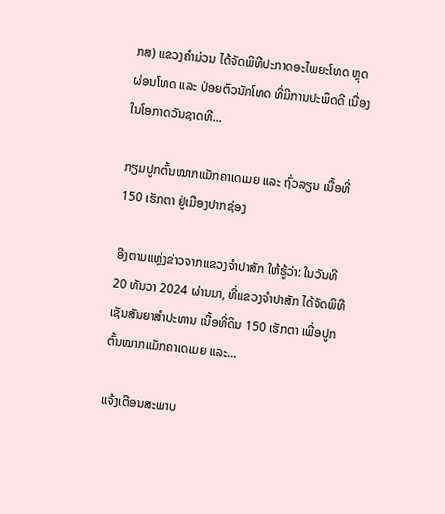ກສ) ແຂວງຄໍາມ່ວນ ໄດ້ຈັດພິທີປະກາດອະໄພຍະໂທດ ຫຼຸດຜ່ອນໂທດ ແລະ ປ່ອຍຕົວນັກໂທດ ທີ່ມີການປະພຶດດີ ເນື່ອງໃນໂອກາດວັນຊາດທີ...

ກຽມປູກຕົ້ນໝາກແມັກຄາເດເມຍ ແລະ ຖົ່ວລຽນ ເນື້ອທີ່ 150 ເຮັກຕາ ຢູ່ເມືອງປາກຊ່ອງ

ອີງຕາມແຫຼ່ງຂ່າວຈາກແຂວງຈຳປາສັກ ໃຫ້ຮູ້ວ່າ: ໃນວັນທີ 20 ທັນວາ 2024 ຜ່ານມາ, ທີ່ແຂວງຈຳປາສັກ ໄດ້ຈັດພິທີເຊັນສັນຍາສຳປະທານ ເນື້ອທີ່ດິນ 150 ເຮັກຕາ ເພື່ອປູກຕົ້ນໝາກແມັກຄາເດເມຍ ແລະ...

ແຈ້ງເຕືອນສະພາບ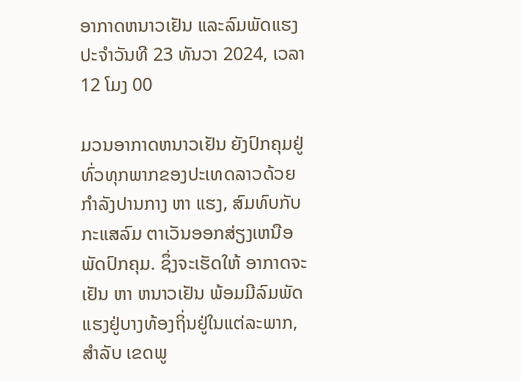ອາກາດຫນາວເຢັນ ແລະລົມພັດແຮງ ປະຈໍາວັນທີ 23 ທັນວາ 2024, ເວລາ 12 ໂມງ 00

ມວນອາກາດຫນາວເຢັນ ຍັງປົກຄຸມຢູ່ທົ່ວທຸກພາກຂອງປະເທດລາວດ້ວຍກໍາລັງປານກາງ ຫາ ແຮງ, ສົມທົບກັບກະແສລົມ ຕາເວັນອອກສ່ຽງເຫນືອພັດປົກຄຸມ. ຊຶ່ງຈະເຮັດໃຫ້ ອາກາດຈະເຢັນ ຫາ ຫນາວເຢັນ ພ້ອມມີລົມພັດແຮງຢູ່ບາງທ້ອງຖິ່ນຢູ່ໃນແຕ່ລະພາກ, ສໍາລັບ ເຂດພູ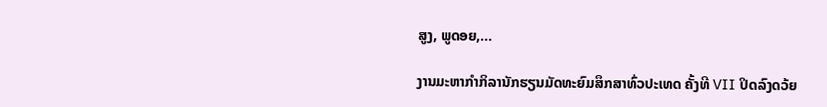ສູງ, ພູດອຍ,...

ງານມະຫາກຳກິລານັກຮຽນມັດທະຍົມສຶກສາທົ່ວປະເທດ ຄັ້ງທີ VII ປິດລົງດວ້ຍ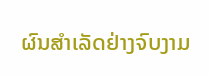ຜົນສໍາເລັດຢ່າງຈົບງາມ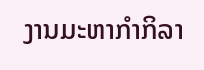ງານມະຫາກຳກິລາ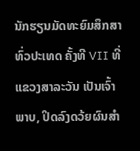ນັກຮຽນມັດທະຍົມສຶກສາທົ່ວປະເທດ ຄັ້ງທີ VII ທີ່ແຂວງສາລະວັນ ເປັນເຈົ້າພາບ, ປິດລົງດວ້ຍຜົນສໍາ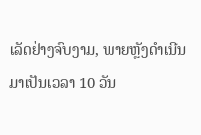ເລັດຢ່າງຈົບງາມ, ພາຍຫຼັງດໍາເນີນມາເປັນເວລາ 10 ວັນ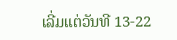ເລີ່ມແຕ່ວັນທີ 13-22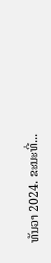ທັນວາ 2024. ຂະນະທີ່...